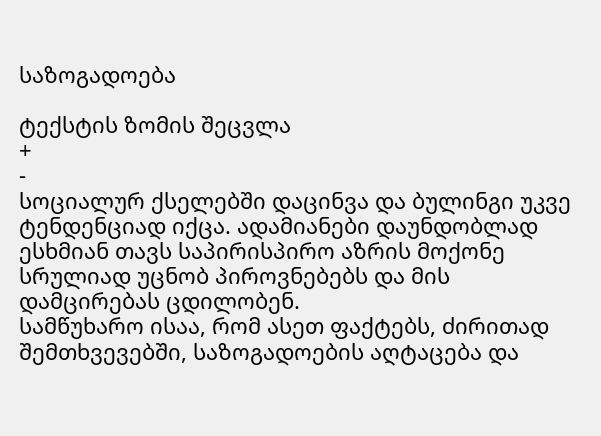საზოგადოება

ტექსტის ზომის შეცვლა
+
-
სოციალურ ქსელებში დაცინვა და ბულინგი უკვე ტენდენციად იქცა. ადამიანები დაუნდობლად ესხმიან თავს საპირისპირო აზრის მოქონე სრულიად უცნობ პიროვნებებს და მის დამცირებას ცდილობენ.
სამწუხარო ისაა, რომ ასეთ ფაქტებს, ძირითად შემთხვევებში, საზოგადოების აღტაცება და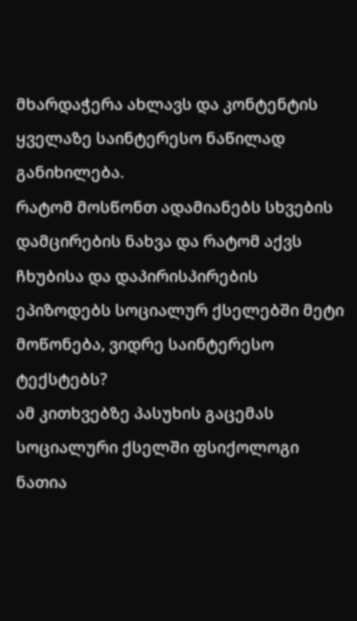მხარდაჭერა ახლავს და კონტენტის ყველაზე საინტერესო ნაწილად განიხილება.
რატომ მოსწონთ ადამიანებს სხვების დამცირების ნახვა და რატომ აქვს ჩხუბისა და დაპირისპირების ეპიზოდებს სოციალურ ქსელებში მეტი მოწონება, ვიდრე საინტერესო ტექსტებს?
ამ კითხვებზე პასუხის გაცემას სოციალური ქსელში ფსიქოლოგი ნათია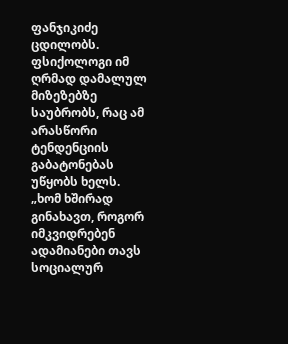ფანჯიკიძე ცდილობს. ფსიქოლოგი იმ ღრმად დამალულ მიზეზებზე საუბრობს, რაც ამ არასწორი ტენდენციის გაბატონებას უწყობს ხელს.
„ხომ ხშირად გინახავთ, როგორ იმკვიდრებენ ადამიანები თავს სოციალურ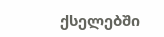ქსელებში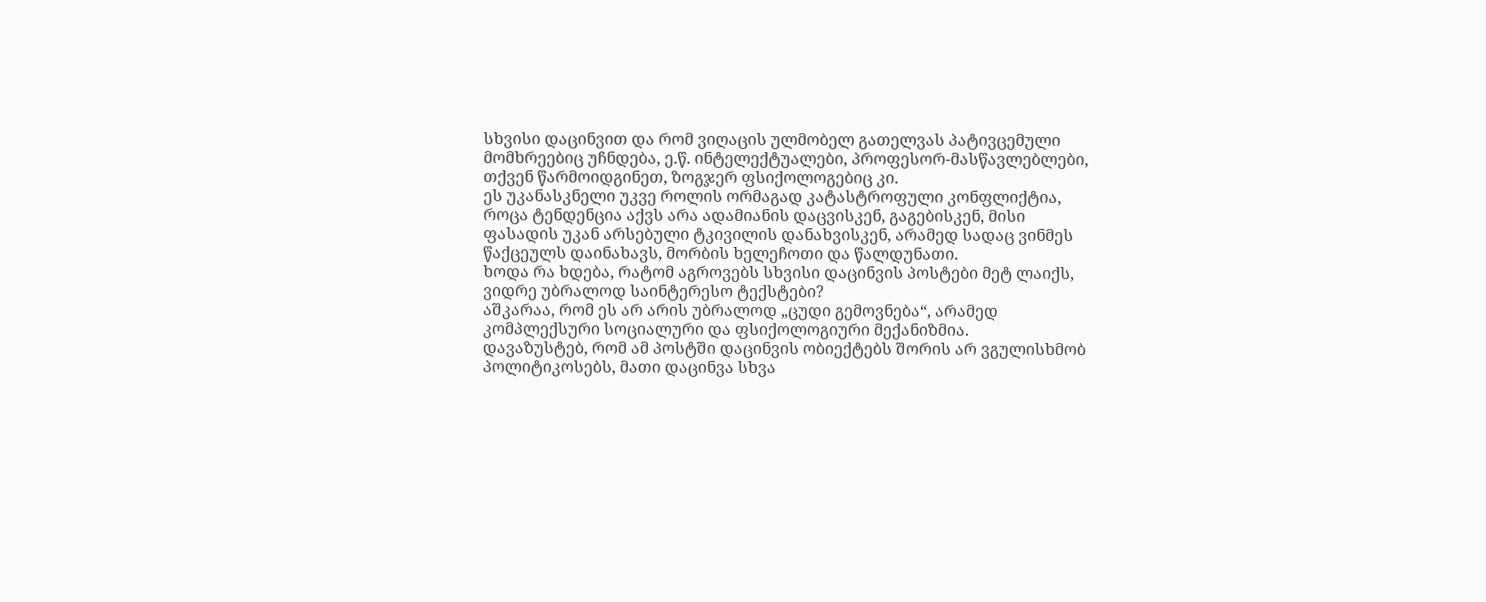სხვისი დაცინვით და რომ ვიღაცის ულმობელ გათელვას პატივცემული მომხრეებიც უჩნდება, ე.წ. ინტელექტუალები, პროფესორ-მასწავლებლები, თქვენ წარმოიდგინეთ, ზოგჯერ ფსიქოლოგებიც კი.
ეს უკანასკნელი უკვე როლის ორმაგად კატასტროფული კონფლიქტია, როცა ტენდენცია აქვს არა ადამიანის დაცვისკენ, გაგებისკენ, მისი ფასადის უკან არსებული ტკივილის დანახვისკენ, არამედ სადაც ვინმეს წაქცეულს დაინახავს, მორბის ხელეჩოთი და წალდუნათი.
ხოდა რა ხდება, რატომ აგროვებს სხვისი დაცინვის პოსტები მეტ ლაიქს, ვიდრე უბრალოდ საინტერესო ტექსტები?
აშკარაა, რომ ეს არ არის უბრალოდ „ცუდი გემოვნება“, არამედ კომპლექსური სოციალური და ფსიქოლოგიური მექანიზმია.
დავაზუსტებ, რომ ამ პოსტში დაცინვის ობიექტებს შორის არ ვგულისხმობ პოლიტიკოსებს, მათი დაცინვა სხვა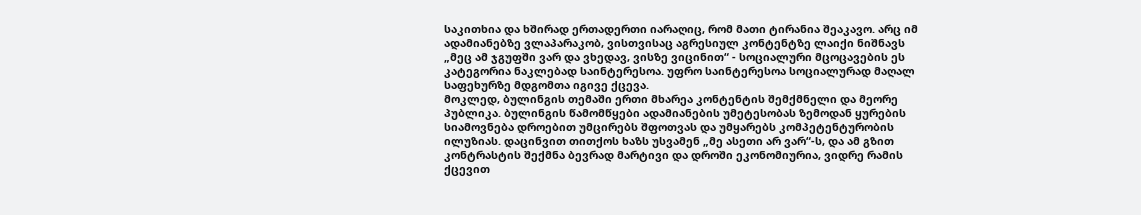საკითხია და ხშირად ერთადერთი იარაღიც, რომ მათი ტირანია შეაკავო. არც იმ ადამიანებზე ვლაპარაკობ, ვისთვისაც აგრესიულ კონტენტზე ლაიქი ნიშნავს „მეც ამ ჯგუფში ვარ და ვხედავ, ვისზე ვიცინით“ - სოციალური მცოცავების ეს კატეგორია ნაკლებად საინტერესოა. უფრო საინტერესოა სოციალურად მაღალ საფეხურზე მდგომთა იგივე ქცევა.
მოკლედ, ბულინგის თემაში ერთი მხარეა კონტენტის შემქმნელი და მეორე პუბლიკა. ბულინგის წამომწყები ადამიანების უმეტესობას ზემოდან ყურების სიამოვნება დროებით უმცირებს შფოთვას და უმყარებს კომპეტენტურობის ილუზიას. დაცინვით თითქოს ხაზს უსვამენ „მე ასეთი არ ვარ“-ს, და ამ გზით კონტრასტის შექმნა ბევრად მარტივი და დროში ეკონომიურია, ვიდრე რამის ქცევით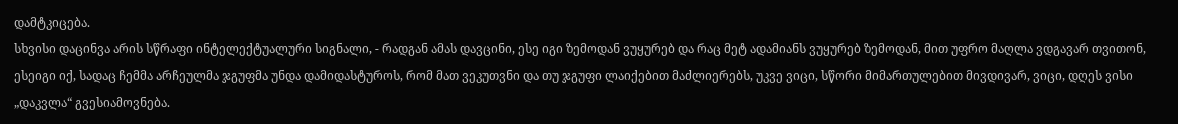დამტკიცება.
სხვისი დაცინვა არის სწრაფი ინტელექტუალური სიგნალი, - რადგან ამას დავცინი, ესე იგი ზემოდან ვუყურებ და რაც მეტ ადამიანს ვუყურებ ზემოდან, მით უფრო მაღლა ვდგავარ თვითონ, ესეიგი იქ, სადაც ჩემმა არჩეულმა ჯგუფმა უნდა დამიდასტუროს, რომ მათ ვეკუთვნი და თუ ჯგუფი ლაიქებით მაძლიერებს, უკვე ვიცი, სწორი მიმართულებით მივდივარ, ვიცი, დღეს ვისი „დაკვლა“ გვესიამოვნება.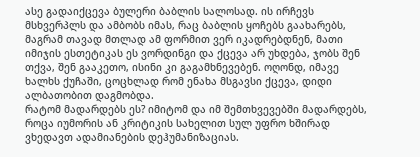ასე გადაიქცევა ბულერი ბაბლის სალოსად. ის ირჩევს მსხვერპლს და ამბობს იმას, რაც ბაბლის ყოჩებს გაახარებს, მაგრამ თავად მთლად ამ ფორმით ვერ იკადრებდნენ, მათი იმიჯის ესთეტიკას ეს ვორდინგი და ქცევა არ უხდება, ჯობს შენ თქვა, შენ გააკეთო, ისინი კი გაგამხნევებენ. ოღონდ, იმავე ხალხს ქუჩაში, ცოცხლად რომ ენახა მსგავსი ქცევა, დიდი ალბათობით დაგმობდა.
რატომ მადარდებს ეს? იმიტომ და იმ შემთხვევებში მადარდებს, როცა იუმორის ან კრიტიკის სახელით სულ უფრო ხშირად ვხედავთ ადამიანების დეჰუმანიზაციას.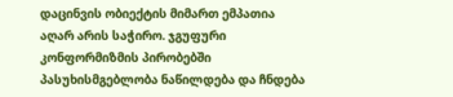დაცინვის ობიექტის მიმართ ემპათია აღარ არის საჭირო. ჯგუფური კონფორმიზმის პირობებში პასუხისმგებლობა ნაწილდება და ჩნდება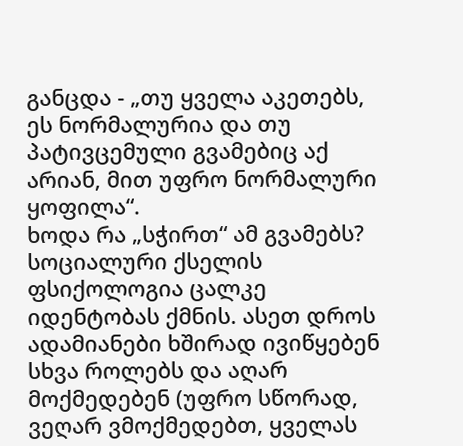განცდა - „თუ ყველა აკეთებს, ეს ნორმალურია და თუ პატივცემული გვამებიც აქ არიან, მით უფრო ნორმალური ყოფილა“.
ხოდა რა „სჭირთ“ ამ გვამებს? სოციალური ქსელის ფსიქოლოგია ცალკე იდენტობას ქმნის. ასეთ დროს ადამიანები ხშირად ივიწყებენ სხვა როლებს და აღარ მოქმედებენ (უფრო სწორად, ვეღარ ვმოქმედებთ, ყველას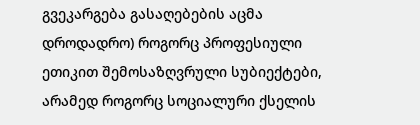გვეკარგება გასაღებების აცმა დროდადრო) როგორც პროფესიული ეთიკით შემოსაზღვრული სუბიექტები, არამედ როგორც სოციალური ქსელის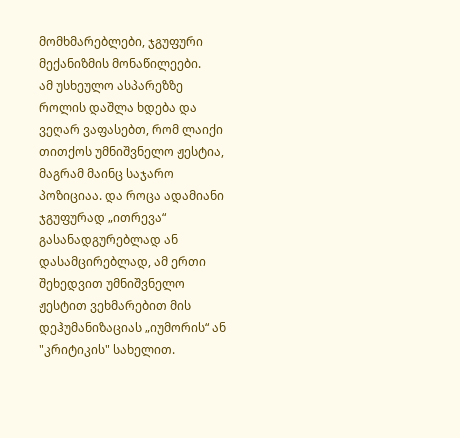მომხმარებლები, ჯგუფური მექანიზმის მონაწილეები.
ამ უსხეულო ასპარეზზე როლის დაშლა ხდება და ვეღარ ვაფასებთ, რომ ლაიქი თითქოს უმნიშვნელო ჟესტია, მაგრამ მაინც საჯარო პოზიციაა. და როცა ადამიანი ჯგუფურად „ითრევა“ გასანადგურებლად ან დასამცირებლად, ამ ერთი შეხედვით უმნიშვნელო ჟესტით ვეხმარებით მის დეჰუმანიზაციას „იუმორის“ ან "კრიტიკის" სახელით.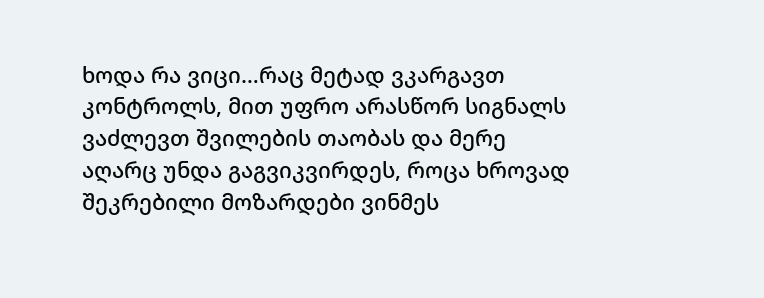ხოდა რა ვიცი…რაც მეტად ვკარგავთ კონტროლს, მით უფრო არასწორ სიგნალს ვაძლევთ შვილების თაობას და მერე აღარც უნდა გაგვიკვირდეს, როცა ხროვად შეკრებილი მოზარდები ვინმეს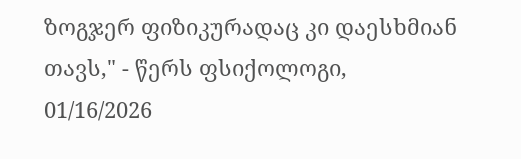ზოგჯერ ფიზიკურადაც კი დაესხმიან თავს," - წერს ფსიქოლოგი,
01/16/2026